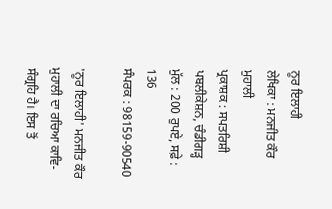ਨੂਰ ਇਲਾਹੀ
ਲੇਖਿਕਾ : ਮਨਜੀਤ ਕੌਰ ਮੁਹਾਲੀ
ਪ੍ਰਕਾਸ਼ਕ : ਸਪਤਰਿਸ਼ੀ ਪਬਲੀਕੇਸ਼ਨ, ਚੰਡੀਗੜ੍ਹ
ਮੁੱਲ : 200 ਰੁਪਏ, ਸਫ਼ੇ : 136
ਸੰਪਰਕ : 98159-90540

'ਨੂਰ ਇਲਾਹੀ' ਮਨਜੀਤ ਕੌਰ ਮੁਹਾਲੀ ਦਾ ਰਚਿਆ ਕਾਵਿ- ਸੰਗ੍ਰਹਿ ਹੈ। ਇਸ ਤੋਂ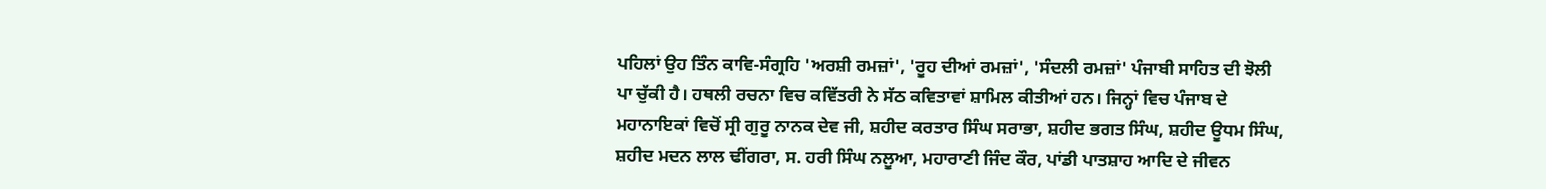ਪਹਿਲਾਂ ਉਹ ਤਿੰਨ ਕਾਵਿ-ਸੰਗ੍ਰਹਿ 'ਅਰਸ਼ੀ ਰਮਜ਼ਾਂ', 'ਰੂਹ ਦੀਆਂ ਰਮਜ਼ਾਂ', 'ਸੰਦਲੀ ਰਮਜ਼ਾਂ' ਪੰਜਾਬੀ ਸਾਹਿਤ ਦੀ ਝੋਲੀ ਪਾ ਚੁੱਕੀ ਹੈ। ਹਥਲੀ ਰਚਨਾ ਵਿਚ ਕਵਿੱਤਰੀ ਨੇ ਸੱਠ ਕਵਿਤਾਵਾਂ ਸ਼ਾਮਿਲ ਕੀਤੀਆਂ ਹਨ। ਜਿਨ੍ਹਾਂ ਵਿਚ ਪੰਜਾਬ ਦੇ ਮਹਾਨਾਇਕਾਂ ਵਿਚੋਂ ਸ੍ਰੀ ਗੁਰੂ ਨਾਨਕ ਦੇਵ ਜੀ, ਸ਼ਹੀਦ ਕਰਤਾਰ ਸਿੰਘ ਸਰਾਭਾ, ਸ਼ਹੀਦ ਭਗਤ ਸਿੰਘ, ਸ਼ਹੀਦ ਊਧਮ ਸਿੰਘ, ਸ਼ਹੀਦ ਮਦਨ ਲਾਲ ਢੀਂਗਰਾ, ਸ. ਹਰੀ ਸਿੰਘ ਨਲੂਆ, ਮਹਾਰਾਣੀ ਜਿੰਦ ਕੌਰ, ਪਾਂਡੀ ਪਾਤਸ਼ਾਹ ਆਦਿ ਦੇ ਜੀਵਨ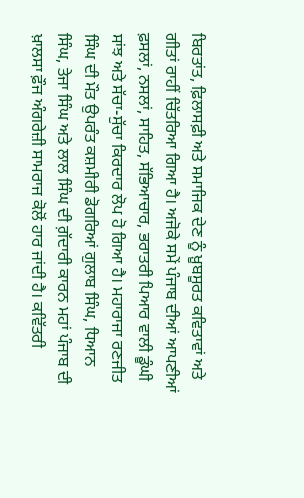ਬਿਰਤਾਂਤ, ਫ਼ਿਲਾਸਫ਼ੀ ਅਤੇ ਸਮਾਜਿਕ ਦੇਣ ਨੂੰ ਖ਼ੂਬਸੂਰਤ ਕਵਿਤਾਵਾਂ ਅਤੇ ਗੀਤਾਂ ਰਾਹੀਂ ਚਿੱਤਰਿਆ ਗਿਆ ਹੈ। ਅਜੋਕੇ ਸਮੇਂ ਪੰਜਾਬ ਦੀਆਂ ਆਪਣੀਆਂ ਫ਼ਸਲਾਂ, ਨਸਲਾਂ, ਸਾਹਿਤ, ਸੱਭਿਆਚਾਰ, ਭਰਾਤਰੀ ਪਿਆਰ ਵਾਲੀ ਡੂੰਘੀ ਸਾਂਝ ਅਤੇ ਸੱਚਾ-ਸੁੱਚਾ ਕਿਰਦਾਰ ਲੋਪ ਹੋ ਗਿਆ ਹੈ। ਮਹਾਰਾਜਾ ਰਣਜੀਤ ਸਿੰਘ ਦੀ ਮੌਤ ਉਪਰੰਤ ਕਸ਼ਮੀਰੀ ਡੋਗਰਿਆਂ ਗੁਲਾਬ ਸਿੰਘ, ਧਿਆਨ ਸਿੰਘ, ਤੇਜਾ ਸਿੰਘ ਅਤੇ ਲਾਲ ਸਿੰਘ ਦੀ ਗ਼ੱਦਾਰੀ ਕਾਰਨ ਮਹਾਂ ਪੰਜਾਬ ਦੀ ਖ਼ਾਲਸਾ ਫ਼ੌਜ ਅੰਗਰੇਜ਼ੀ ਸਾਮਰਾਜ ਕੋਲੋਂ ਹਾਰ ਜਾਂਦੀ ਹੈ। ਕਵਿੱਤਰੀ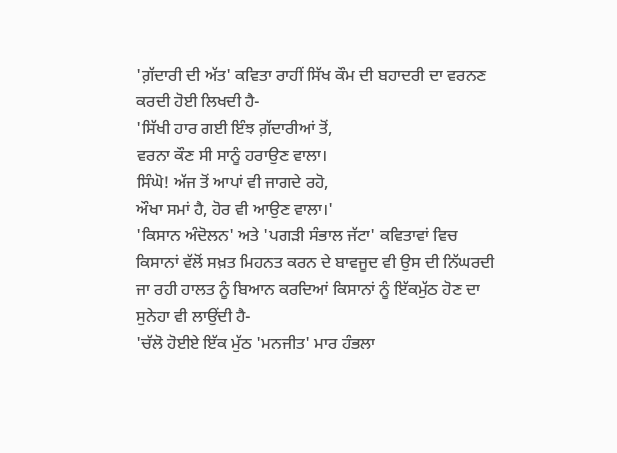'ਗ਼ੱਦਾਰੀ ਦੀ ਅੱਤ' ਕਵਿਤਾ ਰਾਹੀਂ ਸਿੱਖ ਕੌਮ ਦੀ ਬਹਾਦਰੀ ਦਾ ਵਰਨਣ ਕਰਦੀ ਹੋਈ ਲਿਖਦੀ ਹੈ-
'ਸਿੱਖੀ ਹਾਰ ਗਈ ਇੰਝ ਗ਼ੱਦਾਰੀਆਂ ਤੋਂ,
ਵਰਨਾ ਕੌਣ ਸੀ ਸਾਨੂੰ ਹਰਾਉਣ ਵਾਲਾ।
ਸਿੰਘੋ! ਅੱਜ ਤੋਂ ਆਪਾਂ ਵੀ ਜਾਗਦੇ ਰਹੋ,
ਔਖਾ ਸਮਾਂ ਹੈ, ਹੋਰ ਵੀ ਆਉਣ ਵਾਲਾ।'
'ਕਿਸਾਨ ਅੰਦੋਲਨ' ਅਤੇ 'ਪਗੜੀ ਸੰਭਾਲ ਜੱਟਾ' ਕਵਿਤਾਵਾਂ ਵਿਚ ਕਿਸਾਨਾਂ ਵੱਲੋਂ ਸਖ਼ਤ ਮਿਹਨਤ ਕਰਨ ਦੇ ਬਾਵਜੂਦ ਵੀ ਉਸ ਦੀ ਨਿੱਘਰਦੀ ਜਾ ਰਹੀ ਹਾਲਤ ਨੂੰ ਬਿਆਨ ਕਰਦਿਆਂ ਕਿਸਾਨਾਂ ਨੂੰ ਇੱਕਮੁੱਠ ਹੋਣ ਦਾ ਸੁਨੇਹਾ ਵੀ ਲਾਉਂਦੀ ਹੈ-
'ਚੱਲੋ ਹੋਈਏ ਇੱਕ ਮੁੱਠ 'ਮਨਜੀਤ' ਮਾਰ ਹੰਭਲਾ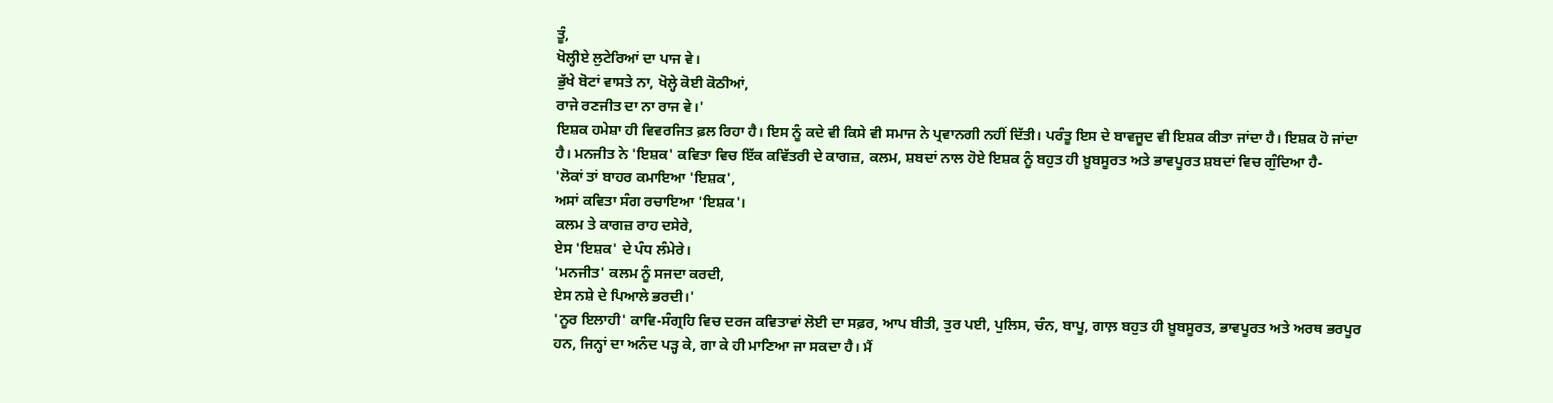ਤੂੰ,
ਖੋਲ੍ਹੀਏ ਲੁਟੇਰਿਆਂ ਦਾ ਪਾਜ ਵੇ।
ਭੁੱਖੇ ਬੋਟਾਂ ਵਾਸਤੇ ਨਾ, ਖੋਲ੍ਹੇ ਕੋਈ ਕੋਠੀਆਂ,
ਰਾਜੇ ਰਣਜੀਤ ਦਾ ਨਾ ਰਾਜ ਵੇ।'
ਇਸ਼ਕ ਹਮੇਸ਼ਾ ਹੀ ਵਿਵਰਜਿਤ ਫ਼ਲ ਰਿਹਾ ਹੈ। ਇਸ ਨੂੰ ਕਦੇ ਵੀ ਕਿਸੇ ਵੀ ਸਮਾਜ ਨੇ ਪ੍ਰਵਾਨਗੀ ਨਹੀਂ ਦਿੱਤੀ। ਪਰੰਤੂ ਇਸ ਦੇ ਬਾਵਜੂਦ ਵੀ ਇਸ਼ਕ ਕੀਤਾ ਜਾਂਦਾ ਹੈ। ਇਸ਼ਕ ਹੋ ਜਾਂਦਾ ਹੈ। ਮਨਜੀਤ ਨੇ 'ਇਸ਼ਕ' ਕਵਿਤਾ ਵਿਚ ਇੱਕ ਕਵਿੱਤਰੀ ਦੇ ਕਾਗਜ਼, ਕਲਮ, ਸ਼ਬਦਾਂ ਨਾਲ ਹੋਏ ਇਸ਼ਕ ਨੂੰ ਬਹੁਤ ਹੀ ਖ਼ੂਬਸੂਰਤ ਅਤੇ ਭਾਵਪੂਰਤ ਸ਼ਬਦਾਂ ਵਿਚ ਗੁੰਦਿਆ ਹੈ-
'ਲੋਕਾਂ ਤਾਂ ਬਾਹਰ ਕਮਾਇਆ 'ਇਸ਼ਕ',
ਅਸਾਂ ਕਵਿਤਾ ਸੰਗ ਰਚਾਇਆ 'ਇਸ਼ਕ'।
ਕਲਮ ਤੇ ਕਾਗਜ਼ ਰਾਹ ਦਸੇਰੇ,
ਏਸ 'ਇਸ਼ਕ' ਦੇ ਪੰਧ ਲੰਮੇਰੇ।
'ਮਨਜੀਤ' ਕਲਮ ਨੂੰ ਸਜਦਾ ਕਰਦੀ,
ਏਸ ਨਸ਼ੇ ਦੇ ਪਿਆਲੇ ਭਰਦੀ।'
'ਨੂਰ ਇਲਾਹੀ' ਕਾਵਿ-ਸੰਗ੍ਰਹਿ ਵਿਚ ਦਰਜ ਕਵਿਤਾਵਾਂ ਲੋਈ ਦਾ ਸਫ਼ਰ, ਆਪ ਬੀਤੀ, ਤੁਰ ਪਈ, ਪੁਲਿਸ, ਚੰਨ, ਬਾਪੂ, ਗਾਲ਼ ਬਹੁਤ ਹੀ ਖ਼ੂਬਸੂਰਤ, ਭਾਵਪੂਰਤ ਅਤੇ ਅਰਥ ਭਰਪੂਰ ਹਨ, ਜਿਨ੍ਹਾਂ ਦਾ ਅਨੰਦ ਪੜ੍ਹ ਕੇ, ਗਾ ਕੇ ਹੀ ਮਾਣਿਆ ਜਾ ਸਕਦਾ ਹੈ। ਮੈਂ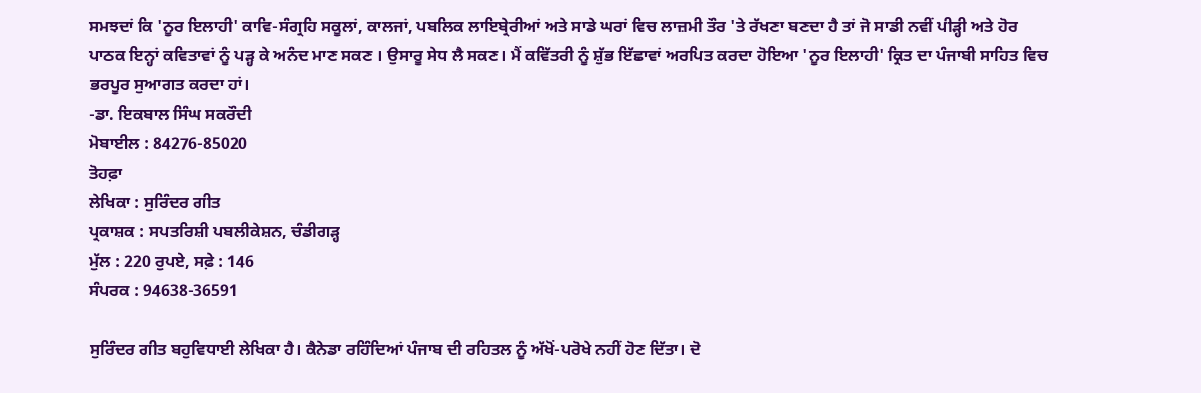ਸਮਝਦਾਂ ਕਿ 'ਨੂਰ ਇਲਾਹੀ' ਕਾਵਿ-ਸੰਗ੍ਰਹਿ ਸਕੂਲਾਂ, ਕਾਲਜਾਂ, ਪਬਲਿਕ ਲਾਇਬ੍ਰੇਰੀਆਂ ਅਤੇ ਸਾਡੇ ਘਰਾਂ ਵਿਚ ਲਾਜ਼ਮੀ ਤੌਰ 'ਤੇ ਰੱਖਣਾ ਬਣਦਾ ਹੈ ਤਾਂ ਜੋ ਸਾਡੀ ਨਵੀਂ ਪੀੜ੍ਹੀ ਅਤੇ ਹੋਰ ਪਾਠਕ ਇਨ੍ਹਾਂ ਕਵਿਤਾਵਾਂ ਨੂੰ ਪੜ੍ਹ ਕੇ ਅਨੰਦ ਮਾਣ ਸਕਣ । ਉਸਾਰੂ ਸੇਧ ਲੈ ਸਕਣ। ਮੈਂ ਕਵਿੱਤਰੀ ਨੂੰ ਸ਼ੁੱਭ ਇੱਛਾਵਾਂ ਅਰਪਿਤ ਕਰਦਾ ਹੋਇਆ 'ਨੂਰ ਇਲਾਹੀ' ਕ੍ਰਿਤ ਦਾ ਪੰਜਾਬੀ ਸਾਹਿਤ ਵਿਚ ਭਰਪੂਰ ਸੁਆਗਤ ਕਰਦਾ ਹਾਂ।
-ਡਾ. ਇਕਬਾਲ ਸਿੰਘ ਸਕਰੌਦੀ
ਮੋਬਾਈਲ : 84276-85020
ਤੋਹਫ਼ਾ
ਲੇਖਿਕਾ : ਸੁਰਿੰਦਰ ਗੀਤ
ਪ੍ਰਕਾਸ਼ਕ : ਸਪਤਰਿਸ਼ੀ ਪਬਲੀਕੇਸ਼ਨ, ਚੰਡੀਗੜ੍ਹ
ਮੁੱਲ : 220 ਰੁਪਏ, ਸਫ਼ੇ : 146
ਸੰਪਰਕ : 94638-36591

ਸੁਰਿੰਦਰ ਗੀਤ ਬਹੁਵਿਧਾਈ ਲੇਖਿਕਾ ਹੈ। ਕੈਨੇਡਾ ਰਹਿੰਦਿਆਂ ਪੰਜਾਬ ਦੀ ਰਹਿਤਲ ਨੂੰ ਅੱਖੋਂ-ਪਰੋਖੇ ਨਹੀਂ ਹੋਣ ਦਿੱਤਾ। ਦੋ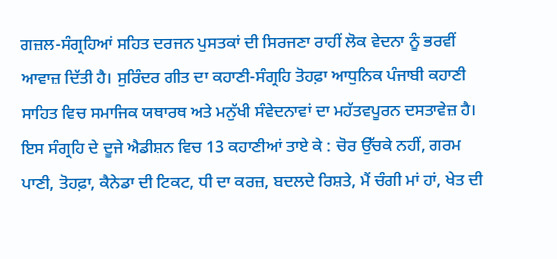ਗਜ਼ਲ-ਸੰਗ੍ਰਹਿਆਂ ਸਹਿਤ ਦਰਜਨ ਪੁਸਤਕਾਂ ਦੀ ਸਿਰਜਣਾ ਰਾਹੀਂ ਲੋਕ ਵੇਦਨਾ ਨੂੰ ਭਰਵੀਂ ਆਵਾਜ਼ ਦਿੱਤੀ ਹੈ। ਸੁਰਿੰਦਰ ਗੀਤ ਦਾ ਕਹਾਣੀ-ਸੰਗ੍ਰਹਿ ਤੋਹਫ਼ਾ ਆਧੁਨਿਕ ਪੰਜਾਬੀ ਕਹਾਣੀ ਸਾਹਿਤ ਵਿਚ ਸਮਾਜਿਕ ਯਥਾਰਥ ਅਤੇ ਮਨੁੱਖੀ ਸੰਵੇਦਨਾਵਾਂ ਦਾ ਮਹੱਤਵਪੂਰਨ ਦਸਤਾਵੇਜ਼ ਹੈ। ਇਸ ਸੰਗ੍ਰਹਿ ਦੇ ਦੂਜੇ ਐਡੀਸ਼ਨ ਵਿਚ 13 ਕਹਾਣੀਆਂ ਤਾਏ ਕੇ : ਚੋਰ ਉੱਚਕੇ ਨਹੀਂ, ਗਰਮ ਪਾਣੀ, ਤੋਹਫ਼ਾ, ਕੈਨੇਡਾ ਦੀ ਟਿਕਟ, ਧੀ ਦਾ ਕਰਜ਼, ਬਦਲਦੇ ਰਿਸ਼ਤੇ, ਮੈਂ ਚੰਗੀ ਮਾਂ ਹਾਂ, ਖੇਤ ਦੀ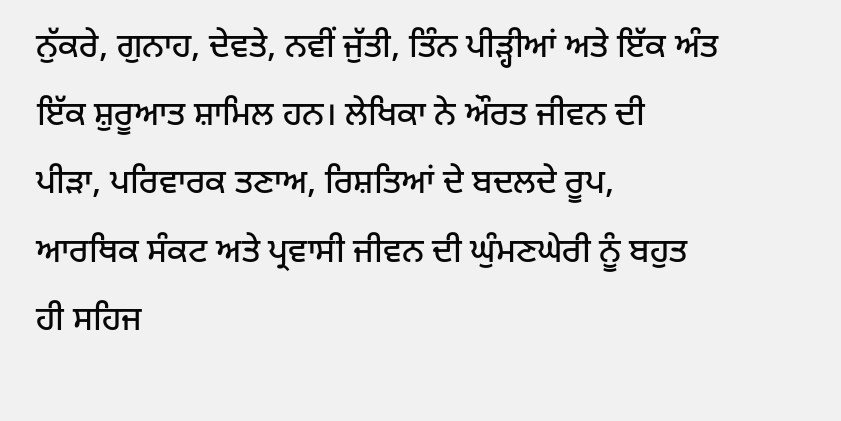ਨੁੱਕਰੇ, ਗੁਨਾਹ, ਦੇਵਤੇ, ਨਵੀਂ ਜੁੱਤੀ, ਤਿੰਨ ਪੀੜ੍ਹੀਆਂ ਅਤੇ ਇੱਕ ਅੰਤ ਇੱਕ ਸ਼ੁਰੂਆਤ ਸ਼ਾਮਿਲ ਹਨ। ਲੇਖਿਕਾ ਨੇ ਔਰਤ ਜੀਵਨ ਦੀ ਪੀੜਾ, ਪਰਿਵਾਰਕ ਤਣਾਅ, ਰਿਸ਼ਤਿਆਂ ਦੇ ਬਦਲਦੇ ਰੂਪ, ਆਰਥਿਕ ਸੰਕਟ ਅਤੇ ਪ੍ਰਵਾਸੀ ਜੀਵਨ ਦੀ ਘੁੰਮਣਘੇਰੀ ਨੂੰ ਬਹੁਤ ਹੀ ਸਹਿਜ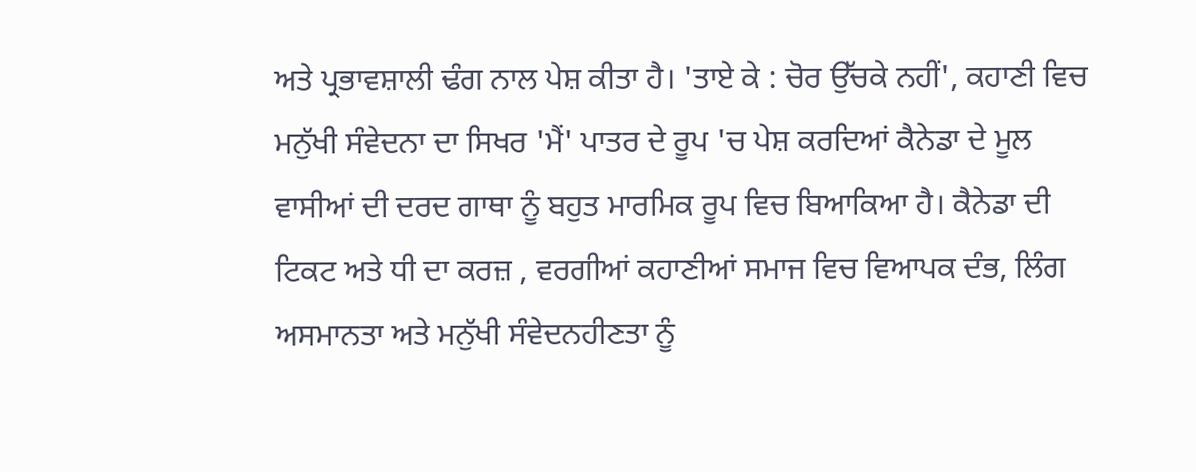ਅਤੇ ਪ੍ਰਭਾਵਸ਼ਾਲੀ ਢੰਗ ਨਾਲ ਪੇਸ਼ ਕੀਤਾ ਹੈ। 'ਤਾਏ ਕੇ : ਚੋਰ ਉੱਚਕੇ ਨਹੀਂ', ਕਹਾਣੀ ਵਿਚ ਮਨੁੱਖੀ ਸੰਵੇਦਨਾ ਦਾ ਸਿਖਰ 'ਮੈਂ' ਪਾਤਰ ਦੇ ਰੂਪ 'ਚ ਪੇਸ਼ ਕਰਦਿਆਂ ਕੈਨੇਡਾ ਦੇ ਮੂਲ ਵਾਸੀਆਂ ਦੀ ਦਰਦ ਗਾਥਾ ਨੂੰ ਬਹੁਤ ਮਾਰਮਿਕ ਰੂਪ ਵਿਚ ਬਿਆਕਿਆ ਹੈ। ਕੈਨੇਡਾ ਦੀ ਟਿਕਟ ਅਤੇ ਧੀ ਦਾ ਕਰਜ਼ , ਵਰਗੀਆਂ ਕਹਾਣੀਆਂ ਸਮਾਜ ਵਿਚ ਵਿਆਪਕ ਦੰਭ, ਲਿੰਗ ਅਸਮਾਨਤਾ ਅਤੇ ਮਨੁੱਖੀ ਸੰਵੇਦਨਹੀਣਤਾ ਨੂੰ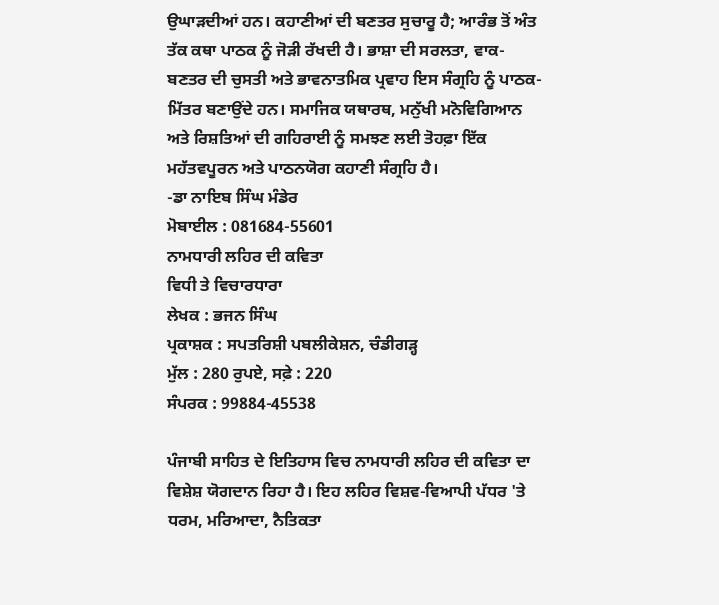ਉਘਾੜਦੀਆਂ ਹਨ। ਕਹਾਣੀਆਂ ਦੀ ਬਣਤਰ ਸੁਚਾਰੂ ਹੈ; ਆਰੰਭ ਤੋਂ ਅੰਤ ਤੱਕ ਕਥਾ ਪਾਠਕ ਨੂੰ ਜੋੜੀ ਰੱਖਦੀ ਹੈ। ਭਾਸ਼ਾ ਦੀ ਸਰਲਤਾ, ਵਾਕ-ਬਣਤਰ ਦੀ ਚੁਸਤੀ ਅਤੇ ਭਾਵਨਾਤਮਿਕ ਪ੍ਰਵਾਹ ਇਸ ਸੰਗ੍ਰਹਿ ਨੂੰ ਪਾਠਕ-ਮਿੱਤਰ ਬਣਾਉਂਦੇ ਹਨ। ਸਮਾਜਿਕ ਯਥਾਰਥ, ਮਨੁੱਖੀ ਮਨੋਵਿਗਿਆਨ ਅਤੇ ਰਿਸ਼ਤਿਆਂ ਦੀ ਗਹਿਰਾਈ ਨੂੰ ਸਮਝਣ ਲਈ ਤੋਹਫ਼ਾ ਇੱਕ ਮਹੱਤਵਪੂਰਨ ਅਤੇ ਪਾਠਨਯੋਗ ਕਹਾਣੀ ਸੰਗ੍ਰਹਿ ਹੈ।
-ਡਾ ਨਾਇਬ ਸਿੰਘ ਮੰਡੇਰ
ਮੋਬਾਈਲ : 081684-55601
ਨਾਮਧਾਰੀ ਲਹਿਰ ਦੀ ਕਵਿਤਾ
ਵਿਧੀ ਤੇ ਵਿਚਾਰਧਾਰਾ
ਲੇਖਕ : ਭਜਨ ਸਿੰਘ
ਪ੍ਰਕਾਸ਼ਕ : ਸਪਤਰਿਸ਼ੀ ਪਬਲੀਕੇਸ਼ਨ, ਚੰਡੀਗੜ੍ਹ
ਮੁੱਲ : 280 ਰੁਪਏ, ਸਫ਼ੇ : 220
ਸੰਪਰਕ : 99884-45538

ਪੰਜਾਬੀ ਸਾਹਿਤ ਦੇ ਇਤਿਹਾਸ ਵਿਚ ਨਾਮਧਾਰੀ ਲਹਿਰ ਦੀ ਕਵਿਤਾ ਦਾ ਵਿਸ਼ੇਸ਼ ਯੋਗਦਾਨ ਰਿਹਾ ਹੈ। ਇਹ ਲਹਿਰ ਵਿਸ਼ਵ-ਵਿਆਪੀ ਪੱਧਰ 'ਤੇ ਧਰਮ, ਮਰਿਆਦਾ, ਨੈਤਿਕਤਾ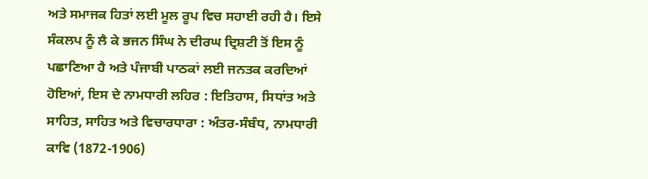ਅਤੇ ਸਮਾਜਕ ਹਿਤਾਂ ਲਈ ਮੂਲ ਰੂਪ ਵਿਚ ਸਹਾਈ ਰਹੀ ਹੈ। ਇਸੇ ਸੰਕਲਪ ਨੂੰ ਲੈ ਕੇ ਭਜਨ ਸਿੰਘ ਨੇ ਦੀਰਘ ਦ੍ਰਿਸ਼ਟੀ ਤੋਂ ਇਸ ਨੂੰ ਪਛਾਣਿਆ ਹੈ ਅਤੇ ਪੰਜਾਬੀ ਪਾਠਕਾਂ ਲਈ ਜਨਤਕ ਕਰਦਿਆਂ ਹੋਇਆਂ, ਇਸ ਦੇ ਨਾਮਧਾਰੀ ਲਹਿਰ : ਇਤਿਹਾਸ, ਸਿਧਾਂਤ ਅਤੇ ਸਾਹਿਤ, ਸਾਹਿਤ ਅਤੇ ਵਿਚਾਰਧਾਰਾ : ਅੰਤਰ-ਸੰਬੰਧ, ਨਾਮਧਾਰੀ ਕਾਵਿ (1872-1906)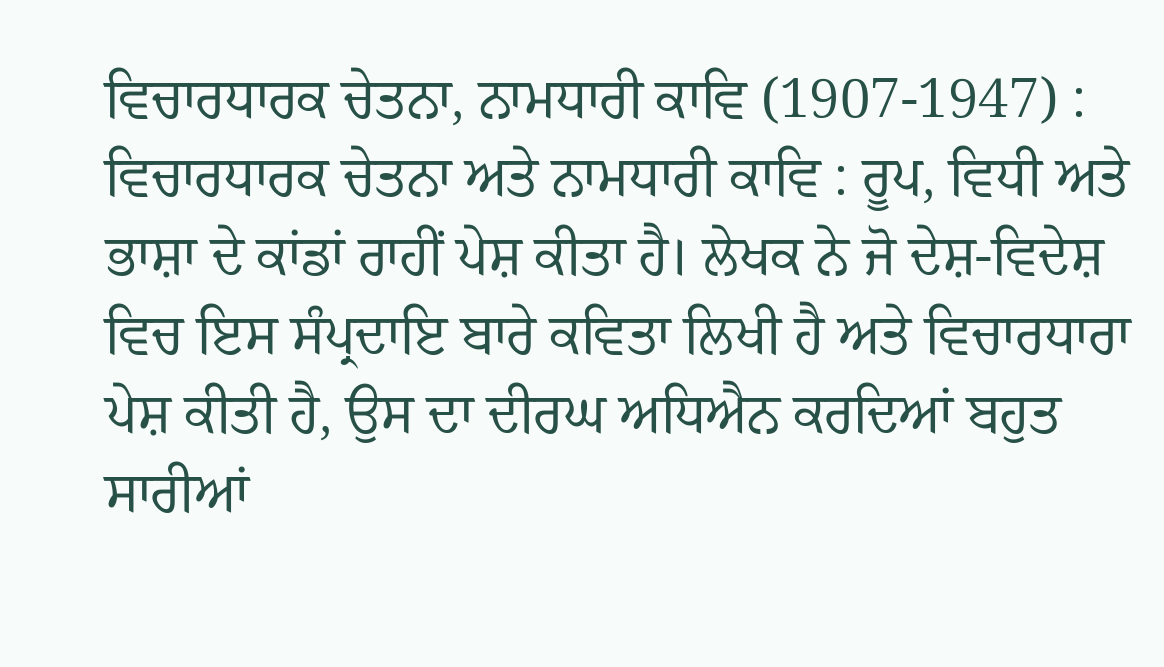ਵਿਚਾਰਧਾਰਕ ਚੇਤਨਾ, ਨਾਮਧਾਰੀ ਕਾਵਿ (1907-1947) : ਵਿਚਾਰਧਾਰਕ ਚੇਤਨਾ ਅਤੇ ਨਾਮਧਾਰੀ ਕਾਵਿ : ਰੂਪ, ਵਿਧੀ ਅਤੇ ਭਾਸ਼ਾ ਦੇ ਕਾਂਡਾਂ ਰਾਹੀਂ ਪੇਸ਼ ਕੀਤਾ ਹੈ। ਲੇਖਕ ਨੇ ਜੋ ਦੇਸ਼-ਵਿਦੇਸ਼ ਵਿਚ ਇਸ ਸੰਪ੍ਰਦਾਇ ਬਾਰੇ ਕਵਿਤਾ ਲਿਖੀ ਹੈ ਅਤੇ ਵਿਚਾਰਧਾਰਾ ਪੇਸ਼ ਕੀਤੀ ਹੈ, ਉਸ ਦਾ ਦੀਰਘ ਅਧਿਐਨ ਕਰਦਿਆਂ ਬਹੁਤ ਸਾਰੀਆਂ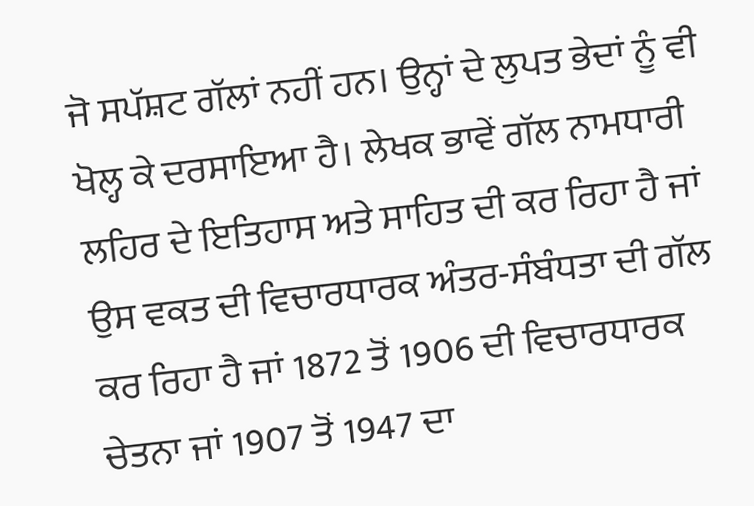ਜੋ ਸਪੱਸ਼ਟ ਗੱਲਾਂ ਨਹੀਂ ਹਨ। ਉਨ੍ਹਾਂ ਦੇ ਲੁਪਤ ਭੇਦਾਂ ਨੂੰ ਵੀ ਖੋਲ੍ਹ ਕੇ ਦਰਸਾਇਆ ਹੈ। ਲੇਖਕ ਭਾਵੇਂ ਗੱਲ ਨਾਮਧਾਰੀ ਲਹਿਰ ਦੇ ਇਤਿਹਾਸ ਅਤੇ ਸਾਹਿਤ ਦੀ ਕਰ ਰਿਹਾ ਹੈ ਜਾਂ ਉਸ ਵਕਤ ਦੀ ਵਿਚਾਰਧਾਰਕ ਅੰਤਰ-ਸੰਬੰਧਤਾ ਦੀ ਗੱਲ ਕਰ ਰਿਹਾ ਹੈ ਜਾਂ 1872 ਤੋਂ 1906 ਦੀ ਵਿਚਾਰਧਾਰਕ ਚੇਤਨਾ ਜਾਂ 1907 ਤੋਂ 1947 ਦਾ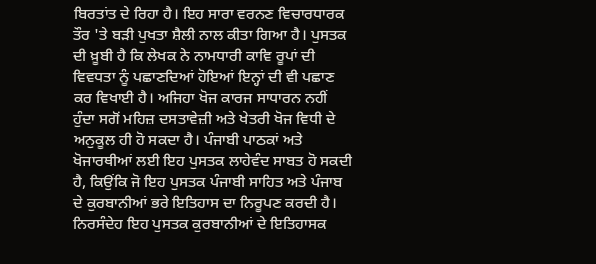ਬਿਰਤਾਂਤ ਦੇ ਰਿਹਾ ਹੈ। ਇਹ ਸਾਰਾ ਵਰਨਣ ਵਿਚਾਰਧਾਰਕ ਤੌਰ 'ਤੇ ਬੜੀ ਪੁਖਤਾ ਸ਼ੈਲੀ ਨਾਲ ਕੀਤਾ ਗਿਆ ਹੈ। ਪੁਸਤਕ ਦੀ ਖ਼ੂਬੀ ਹੈ ਕਿ ਲੇਖਕ ਨੇ ਨਾਮਧਾਰੀ ਕਾਵਿ ਰੂਪਾਂ ਦੀ ਵਿਵਧਤਾ ਨੂੰ ਪਛਾਣਦਿਆਂ ਹੋਇਆਂ ਇਨ੍ਹਾਂ ਦੀ ਵੀ ਪਛਾਣ ਕਰ ਵਿਖਾਈ ਹੈ। ਅਜਿਹਾ ਖੋਜ ਕਾਰਜ ਸਾਧਾਰਨ ਨਹੀਂ ਹੁੰਦਾ ਸਗੋਂ ਮਹਿਜ਼ ਦਸਤਾਵੇਜ਼ੀ ਅਤੇ ਖੇਤਰੀ ਖੋਜ ਵਿਧੀ ਦੇ ਅਨੁਕੂਲ ਹੀ ਹੋ ਸਕਦਾ ਹੈ। ਪੰਜਾਬੀ ਪਾਠਕਾਂ ਅਤੇ ਖੋਜਾਰਥੀਆਂ ਲਈ ਇਹ ਪੁਸਤਕ ਲਾਹੇਵੰਦ ਸਾਬਤ ਹੋ ਸਕਦੀ ਹੈ, ਕਿਉਂਕਿ ਜੋ ਇਹ ਪੁਸਤਕ ਪੰਜਾਬੀ ਸਾਹਿਤ ਅਤੇ ਪੰਜਾਬ ਦੇ ਕੁਰਬਾਨੀਆਂ ਭਰੇ ਇਤਿਹਾਸ ਦਾ ਨਿਰੂਪਣ ਕਰਦੀ ਹੈ। ਨਿਰਸੰਦੇਹ ਇਹ ਪੁਸਤਕ ਕੁਰਬਾਨੀਆਂ ਦੇ ਇਤਿਹਾਸਕ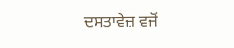ਦਸਤਾਵੇਜ਼ ਵਜੋਂ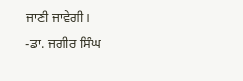ਜਾਣੀ ਜਾਵੇਗੀ।
-ਡਾ. ਜਗੀਰ ਸਿੰਘ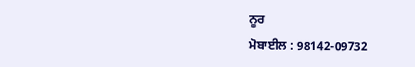ਨੂਰ
ਮੋਬਾਈਲ : 98142-09732